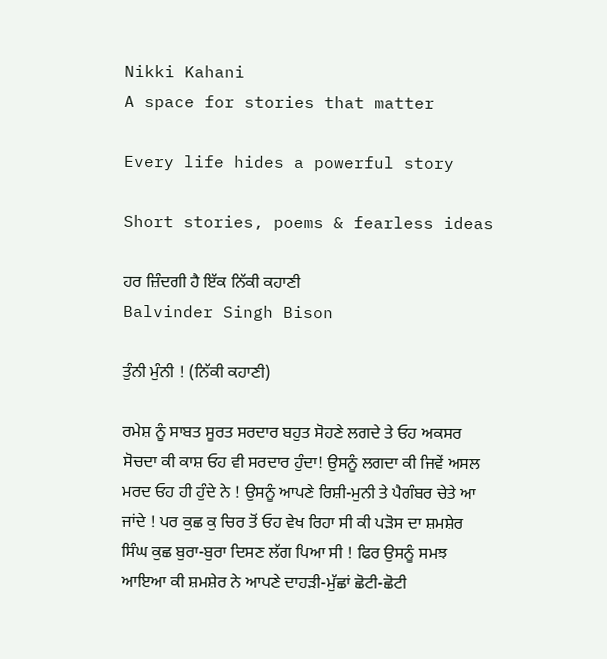Nikki Kahani
A space for stories that matter

Every life hides a powerful story

Short stories, poems & fearless ideas

ਹਰ ਜ਼ਿੰਦਗੀ ਹੈ ਇੱਕ ਨਿੱਕੀ ਕਹਾਣੀ
Balvinder Singh Bison

ਤੁੰਨੀ ਮੁੰਨੀ ! (ਨਿੱਕੀ ਕਹਾਣੀ)

ਰਮੇਸ਼ ਨੂੰ ਸਾਬਤ ਸੂਰਤ ਸਰਦਾਰ ਬਹੁਤ ਸੋਹਣੇ ਲਗਦੇ ਤੇ ਓਹ ਅਕਸਰ ਸੋਚਦਾ ਕੀ ਕਾਸ਼ ਓਹ ਵੀ ਸਰਦਾਰ ਹੁੰਦਾ! ਉਸਨੂੰ ਲਗਦਾ ਕੀ ਜਿਵੇਂ ਅਸਲ ਮਰਦ ਓਹ ਹੀ ਹੁੰਦੇ ਨੇ ! ਉਸਨੂੰ ਆਪਣੇ ਰਿਸ਼ੀ-ਮੁਨੀ ਤੇ ਪੈਗੰਬਰ ਚੇਤੇ ਆ ਜਾਂਦੇ ! ਪਰ ਕੁਛ ਕੁ ਚਿਰ ਤੋਂ ਓਹ ਵੇਖ ਰਿਹਾ ਸੀ ਕੀ ਪੜੋਸ ਦਾ ਸ਼ਮਸ਼ੇਰ ਸਿੰਘ ਕੁਛ ਬੁਰਾ-ਬੁਰਾ ਦਿਸਣ ਲੱਗ ਪਿਆ ਸੀ ! ਫਿਰ ਉਸਨੂੰ ਸਮਝ ਆਇਆ ਕੀ ਸ਼ਮਸ਼ੇਰ ਨੇ ਆਪਣੇ ਦਾਹੜੀ-ਮੁੱਛਾਂ ਛੋਟੀ-ਛੋਟੀ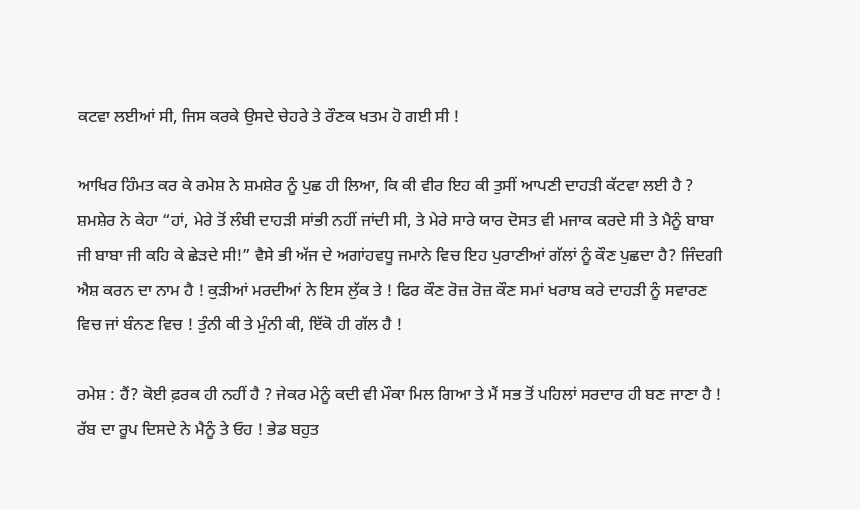ਕਟਵਾ ਲਈਆਂ ਸੀ, ਜਿਸ ਕਰਕੇ ਉਸਦੇ ਚੇਹਰੇ ਤੇ ਰੌਣਕ ਖਤਮ ਹੋ ਗਈ ਸੀ !

ਆਖਿਰ ਹਿੰਮਤ ਕਰ ਕੇ ਰਮੇਸ਼ ਨੇ ਸ਼ਮਸ਼ੇਰ ਨੂੰ ਪੁਛ ਹੀ ਲਿਆ, ਕਿ ਕੀ ਵੀਰ ਇਹ ਕੀ ਤੁਸੀਂ ਆਪਣੀ ਦਾਹੜੀ ਕੱਟਵਾ ਲਈ ਹੈ ? ਸ਼ਮਸ਼ੇਰ ਨੇ ਕੇਹਾ “ਹਾਂ, ਮੇਰੇ ਤੋਂ ਲੰਬੀ ਦਾਹੜੀ ਸਾਂਭੀ ਨਹੀਂ ਜਾਂਦੀ ਸੀ, ਤੇ ਮੇਰੇ ਸਾਰੇ ਯਾਰ ਦੋਸਤ ਵੀ ਮਜਾਕ ਕਰਦੇ ਸੀ ਤੇ ਮੈਨੂੰ ਬਾਬਾ ਜੀ ਬਾਬਾ ਜੀ ਕਹਿ ਕੇ ਛੇੜਦੇ ਸੀ!” ਵੈਸੇ ਭੀ ਅੱਜ ਦੇ ਅਗਾਂਹਵਧੂ ਜਮਾਨੇ ਵਿਚ ਇਹ ਪੁਰਾਣੀਆਂ ਗੱਲਾਂ ਨੂੰ ਕੌਣ ਪੁਛਦਾ ਹੈ? ਜਿੰਦਗੀ ਐਸ਼ ਕਰਨ ਦਾ ਨਾਮ ਹੈ ! ਕੁੜੀਆਂ ਮਰਦੀਆਂ ਨੇ ਇਸ ਲੁੱਕ ਤੇ ! ਫਿਰ ਕੌਣ ਰੋਜ਼ ਰੋਜ਼ ਕੌਣ ਸਮਾਂ ਖਰਾਬ ਕਰੇ ਦਾਹੜੀ ਨੂੰ ਸਵਾਰਣ ਵਿਚ ਜਾਂ ਬੰਨਣ ਵਿਚ ! ਤੁੰਨੀ ਕੀ ਤੇ ਮੁੰਨੀ ਕੀ, ਇੱਕੋ ਹੀ ਗੱਲ ਹੈ !

ਰਮੇਸ਼ : ਹੈਂ? ਕੋਈ ਫ਼ਰਕ ਹੀ ਨਹੀਂ ਹੈ ? ਜੇਕਰ ਮੇਨੂੰ ਕਦੀ ਵੀ ਮੌਕਾ ਮਿਲ ਗਿਆ ਤੇ ਮੈਂ ਸਭ ਤੋਂ ਪਹਿਲਾਂ ਸਰਦਾਰ ਹੀ ਬਣ ਜਾਣਾ ਹੈ ! ਰੱਬ ਦਾ ਰੂਪ ਦਿਸਦੇ ਨੇ ਮੈਨੂੰ ਤੇ ਓਹ ! ਭੇਡ ਬਹੁਤ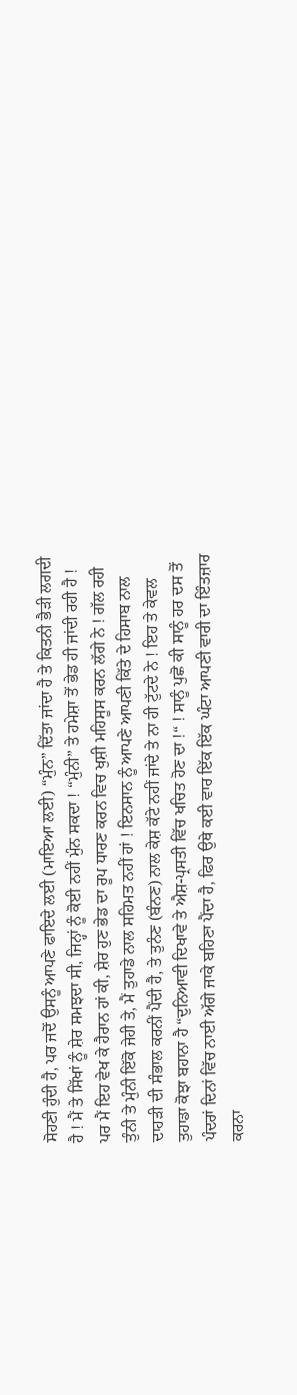ਸੋਹਣੀ ਹੁੰਦੀ ਹੈ, ਪਰ ਜਦੋਂ ਉਸਨੂੰ ਆਪਣੇ ਫਾਇਦੇ ਲਈ (ਮਾਇਆ ਲਈ) “ਮੁੰਨ” ਦਿੱਤਾ ਜਾਂਦਾ ਹੈ ਤੇ ਕਿਤਨੀ ਭੈੜੀ ਲਗਦੀ ਹੈ ! ਮੈਂ ਤੇ ਸਿੱਖਾਂ ਨੂੰ ਸ਼ੇਰ ਸਮਝਦਾ ਸੀ, ਜਿਨ੍ਹਾਂ ਨੂੰ ਕੋਈ ਨਹੀਂ ਮੁੰਨ ਸਕਦਾ ! “ਮੁੰਨੀ” ਤੇ ਹਮੇਸ਼ਾ ਤੋਂ ਭੇਡ ਹੀ ਜਾਂਦੀ ਰਹੀ ਹੈ ! ਪਰ ਮੈਂ ਇਹ ਵੇਖ ਕੇ ਹੈਰਾਨ ਹਾਂ ਕੀ, ਸ਼ੇਰ ਹੁਣ ਭੇਡ ਦਾ ਰੂਪ ਧਾਰਣ ਕਰਨ ਵਿਚ ਖੁਸ਼ੀ ਮਹਿਸੂਸ ਕਰਨ ਲੱਗੇ ਨੇ ! ਗੱਲ ਰਹੀ ਤੁੰਨੀ ਤੇ ਮੁੰਨੀ ਇੱਕੋ ਜੇਹੀ ਤੇ, ਮੈਂ ਤੁਹਾਡੇ ਨਾਲ ਸਹਿਮਤ ਨਹੀਂ ਹਾਂ ! ਇਨਸਾਨ ਨੂੰ ਆਪਣੇ ਆਪਣੀ ਕਿੱਤੇ ਦੇ ਹਿਸਾਬ ਨਾਲ ਦਾਹੜੀ ਦੀ ਸੰਭਾਲ ਕਰਨੀਂ ਪੈਂਦੀ ਹੈ, ਤੇ ਤੁਨੰਣ (ਬੰਨਣ) ਨਾਲ ਕੇਸ਼ ਕੱਟੇ ਨਹੀਂ ਜਾਂਦੇ ਤੇ ਨਾ ਹੀ ਟੁੱਟਦੇ ਨੇ ! ਇਹ ਤੇ ਕੇਵਲ ਤੁਹਾਡਾ ਕੋਝਾ ਬਹਾਨਾ ਹੈ “ਦੁਨਿਆਵੀ ਦਿਖਾਵੇ ਤੇ ਐਸ਼-ਪ੍ਰਸਤੀ ਵਿੱਚ ਖਚਿਤ ਹੋਣ ਦਾ !“ ! ਸਾਨੂੰ ਪੁਛੋ ਕੀ ਸਾਨੂੰ ਹਰ ਦਸ ਤੋਂ ਪੰਦਰਾਂ ਦਿਨਾਂ ਵਿੱਚ ਨਾਈ ਅੱਗੇ ਜਾਕੇ ਬਹਿਣਾ ਪੈਂਦਾ ਹੈ, ਫਿਰ ਉਥੇ ਕਈ ਵਾਰ ਇੱਕ ਇੱਕ ਘੰਟਾ ਆਪਣੀ ਵਾਰੀ ਦਾ ਇੰਤਜ਼ਾਰ ਕਰਨਾ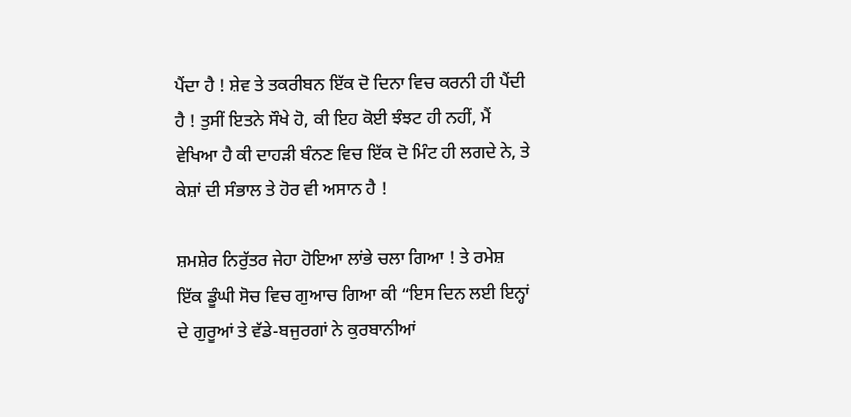ਪੈਂਦਾ ਹੈ ! ਸ਼ੇਵ ਤੇ ਤਕਰੀਬਨ ਇੱਕ ਦੋ ਦਿਨਾ ਵਿਚ ਕਰਨੀ ਹੀ ਪੈਂਦੀ ਹੈ ! ਤੁਸੀਂ ਇਤਨੇ ਸੌਖੇ ਹੋ, ਕੀ ਇਹ ਕੋਈ ਝੰਝਟ ਹੀ ਨਹੀਂ, ਮੈਂ ਵੇਖਿਆ ਹੈ ਕੀ ਦਾਹੜੀ ਬੰਨਣ ਵਿਚ ਇੱਕ ਦੋ ਮਿੰਟ ਹੀ ਲਗਦੇ ਨੇ, ਤੇ ਕੇਸ਼ਾਂ ਦੀ ਸੰਭਾਲ ਤੇ ਹੋਰ ਵੀ ਅਸਾਨ ਹੈ !

ਸ਼ਮਸ਼ੇਰ ਨਿਰੁੱਤਰ ਜੇਹਾ ਹੋਇਆ ਲਾਂਭੇ ਚਲਾ ਗਿਆ ! ਤੇ ਰਮੇਸ਼ ਇੱਕ ਡੂੰਘੀ ਸੋਚ ਵਿਚ ਗੁਆਚ ਗਿਆ ਕੀ “ਇਸ ਦਿਨ ਲਈ ਇਨ੍ਹਾਂ ਦੇ ਗੁਰੂਆਂ ਤੇ ਵੱਡੇ-ਬਜੁਰਗਾਂ ਨੇ ਕੁਰਬਾਨੀਆਂ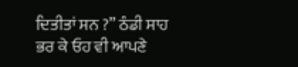ਦਿਤੀਤਾਂ ਸਨ ?” ਠੰਡੀ ਸਾਹ ਭਰ ਕੇ ਓਹ ਵੀ ਆਪਣੇ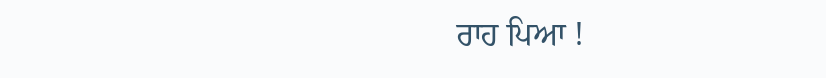ਰਾਹ ਪਿਆ !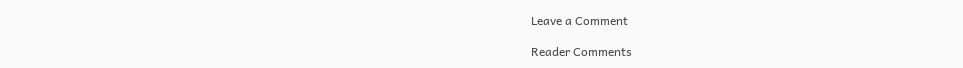Leave a Comment

Reader Comments